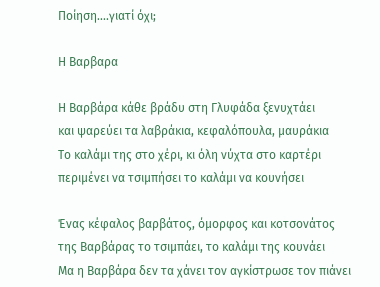Ποίηση....γιατί όχι;

Η Βαρβαρα

Η Βαρβάρα κάθε βράδυ στη Γλυφάδα ξενυχτάει
και ψαρεύει τα λαβράκια, κεφαλόπουλα, μαυράκια
Το καλάμι της στο χέρι, κι όλη νύχτα στο καρτέρι
περιμένει να τσιμπήσει το καλάμι να κουνήσει

Ένας κέφαλος βαρβάτος, όμορφος και κοτσονάτος
της Βαρβάρας το τσιμπάει, το καλάμι της κουνάει
Μα η Βαρβάρα δεν τα χάνει τον αγκίστρωσε τον πιάνει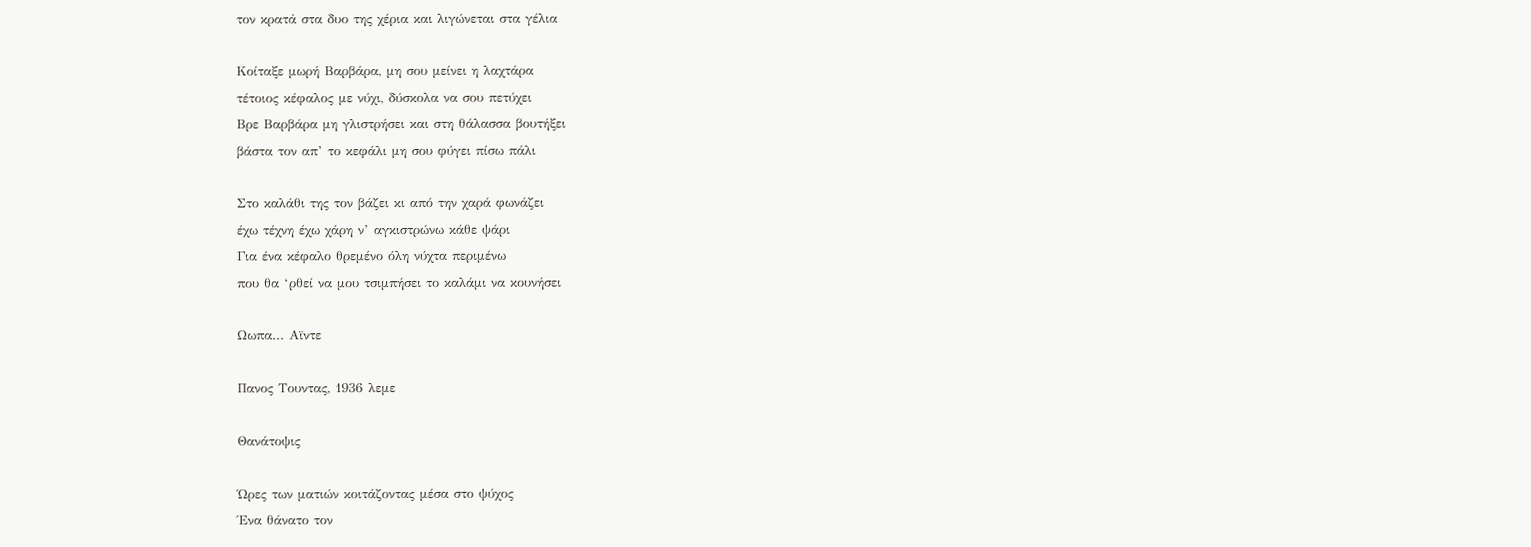τον κρατά στα δυο της χέρια και λιγώνεται στα γέλια

Κοίταξε μωρή Βαρβάρα, μη σου μείνει η λαχτάρα
τέτοιος κέφαλος με νύχι, δύσκολα να σου πετύχει
Βρε Βαρβάρα μη γλιστρήσει και στη θάλασσα βουτήξει
βάστα τον απ’ το κεφάλι μη σου φύγει πίσω πάλι

Στο καλάθι της τον βάζει κι από την χαρά φωνάζει
έχω τέχνη έχω χάρη ν’ αγκιστρώνω κάθε ψάρι
Για ένα κέφαλο θρεμένο όλη νύχτα περιμένω
που θα ‘ρθεί να μου τσιμπήσει το καλάμι να κουνήσει

Ωωπα... Αϊντε

Πανος Τουντας, 1936 λεμε

Θανάτοψις

Ώρες των ματιών κοιτάζοντας μέσα στο ψύχος
Ένα θάνατο τον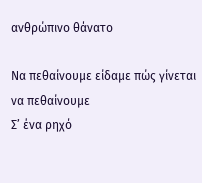ανθρώπινο θάνατο

Να πεθαίνουμε είδαμε πώς γίνεται να πεθαίνουμε
Σ’ ένα ρηχό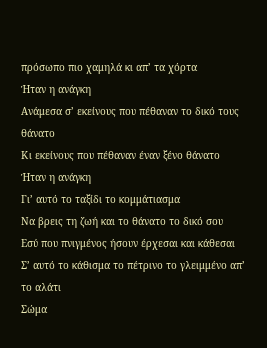πρόσωπο πιο χαμηλά κι απ’ τα χόρτα
Ήταν η ανάγκη
Ανάμεσα σ’ εκείνους που πέθαναν το δικό τους θάνατο
Κι εκείνους που πέθαναν έναν ξένο θάνατο
Ήταν η ανάγκη
Γι’ αυτό το ταξίδι το κομμάτιασμα
Να βρεις τη ζωή και το θάνατο το δικό σου
Εσύ που πνιγμένος ήσουν έρχεσαι και κάθεσαι
Σ’ αυτό το κάθισμα το πέτρινο το γλειμμένο απ’ το αλάτι
Σώμα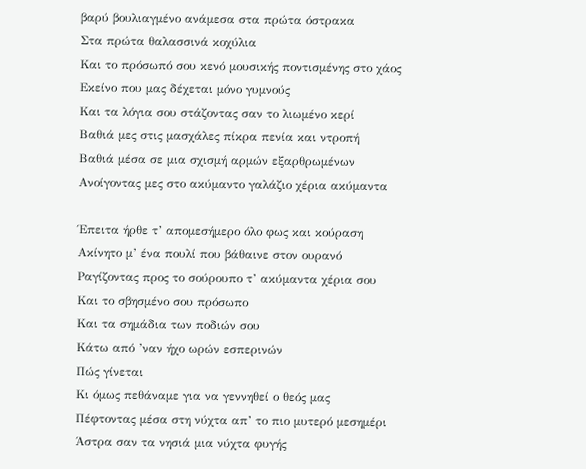βαρύ βουλιαγμένο ανάμεσα στα πρώτα όστρακα
Στα πρώτα θαλασσινά κοχύλια
Και το πρόσωπό σου κενό μουσικής ποντισμένης στο χάος
Εκείνο που μας δέχεται μόνο γυμνούς
Και τα λόγια σου στάζοντας σαν το λιωμένο κερί
Βαθιά μες στις μασχάλες πίκρα πενία και ντροπή
Βαθιά μέσα σε μια σχισμή αρμών εξαρθρωμένων
Ανοίγοντας μες στο ακύμαντο γαλάζιο χέρια ακύμαντα

Έπειτα ήρθε τ’ απομεσήμερο όλο φως και κούραση
Ακίνητο μ’ ένα πουλί που βάθαινε στον ουρανό
Ραγίζοντας προς το σούρουπο τ’ ακύμαντα χέρια σου
Και το σβησμένο σου πρόσωπο
Και τα σημάδια των ποδιών σου
Κάτω από ’ναν ήχο ωρών εσπερινών
Πώς γίνεται
Κι όμως πεθάναμε για να γεννηθεί ο θεός μας
Πέφτοντας μέσα στη νύχτα απ’ το πιο μυτερό μεσημέρι
Άστρα σαν τα νησιά μια νύχτα φυγής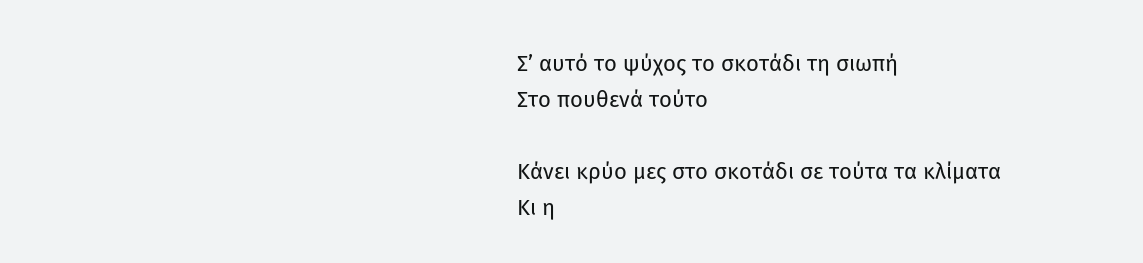Σ’ αυτό το ψύχος το σκοτάδι τη σιωπή
Στο πουθενά τούτο

Κάνει κρύο μες στο σκοτάδι σε τούτα τα κλίματα
Κι η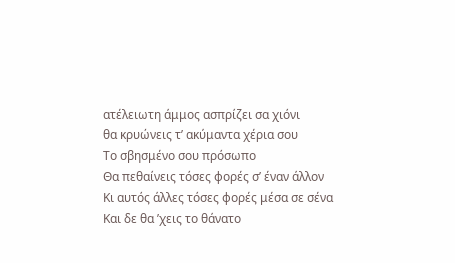ατέλειωτη άμμος ασπρίζει σα χιόνι
θα κρυώνεις τ’ ακύμαντα χέρια σου
Το σβησμένο σου πρόσωπο
Θα πεθαίνεις τόσες φορές σ’ έναν άλλον
Κι αυτός άλλες τόσες φορές μέσα σε σένα
Και δε θα ’χεις το θάνατο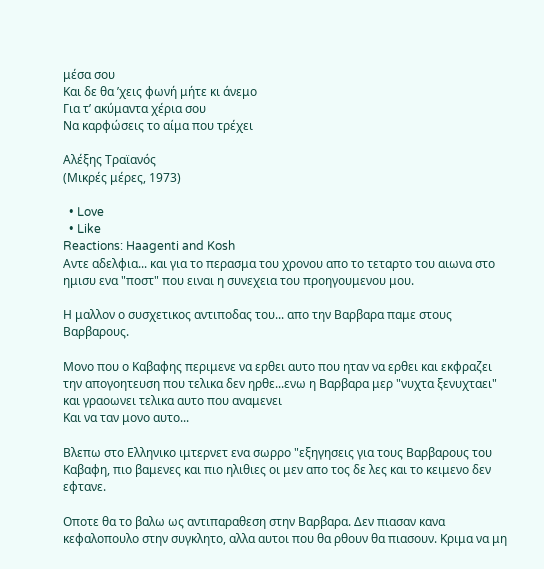μέσα σου
Και δε θα ’χεις φωνή μήτε κι άνεμο
Για τ’ ακύμαντα χέρια σου
Να καρφώσεις το αίμα που τρέχει

Αλέξης Τραϊανός
(Μικρές μέρες, 1973)

  • Love
  • Like
Reactions: Haagenti and Kosh
Αντε αδελφια... και για το περασμα του χρονου απο το τεταρτο του αιωνα στο ημισυ ενα "ποστ" που ειναι η συνεχεια του προηγουμενου μου.

Η μαλλον ο συσχετικος αντιποδας του... απο την Βαρβαρα παμε στους Βαρβαρους.

Μονο που ο Καβαφης περιμενε να ερθει αυτο που ηταν να ερθει και εκφραζει την απογοητευση που τελικα δεν ηρθε...ενω η Βαρβαρα μερ "νυχτα ξενυχταει" και γραοωνει τελικα αυτο που αναμενει
Και να ταν μονο αυτο...

Βλεπω στο Ελληνικο ιμτερνετ ενα σωρρο "εξηγησεις για τους Βαρβαρους του Καβαφη, πιο βαμενες και πιο ηλιθιες οι μεν απο τος δε λες και το κειμενο δεν εφτανε.

Οποτε θα το βαλω ως αντιπαραθεση στην Βαρβαρα. Δεν πιασαν κανα κεφαλοπουλο στην συγκλητο, αλλα αυτοι που θα ρθουν θα πιασουν. Κριμα να μη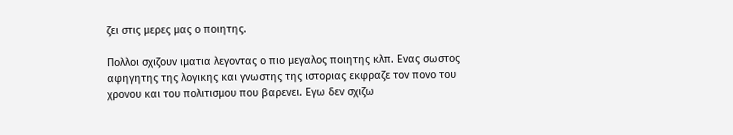ζει στις μερες μας ο ποιητης.

Πολλοι σχιζουν ιματια λεγοντας ο πιο μεγαλος ποιητης κλπ. Ενας σωστος αφηγητης της λογικης και γνωστης της ιστοριας εκφραζε τον πονο του χρονου και του πολιτισμου που βαρενει. Εγω δεν σχιζω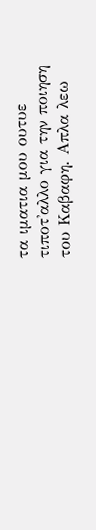τα ιματια μου ουτυε τιποτ'αλλο για την ποιηση του Καβαφη. Απλα λεω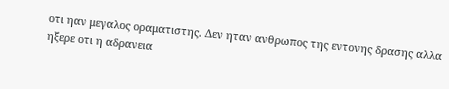οτι ηαν μεγαλος οραματιστης. Δεν ηταν ανθρωπος της εντονης δρασης αλλα ηξερε οτι η αδρανεια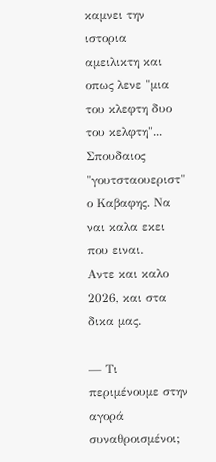καμνει την ιστορια αμειλικτη και οπως λενε "μια του κλεφτη δυο του κελφτη"... Σπουδαιος "γουτσταουεριστ" ο Καβαφης. Να ναι καλα εκει που ειναι.
Αντε και καλο 2026, και στα δικα μας.

— Τι περιμένουμε στην αγορά συναθροισμένοι;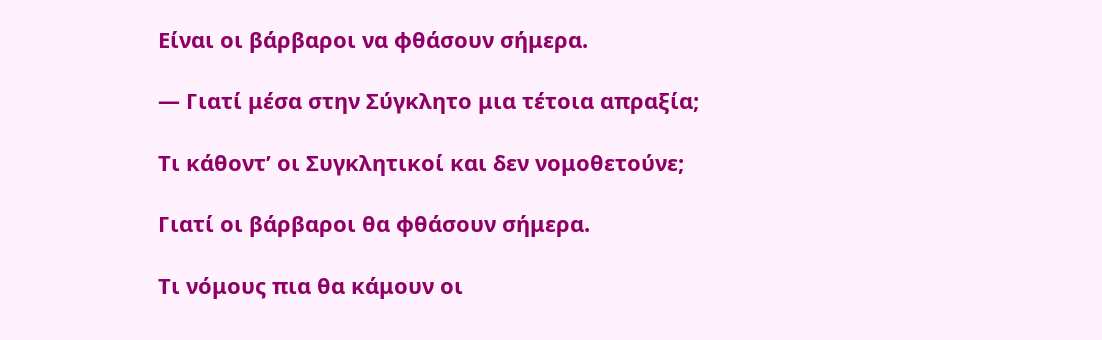Είναι οι βάρβαροι να φθάσουν σήμερα.

— Γιατί μέσα στην Σύγκλητο μια τέτοια απραξία;

Τι κάθοντ’ οι Συγκλητικοί και δεν νομοθετούνε;

Γιατί οι βάρβαροι θα φθάσουν σήμερα.

Τι νόμους πια θα κάμουν οι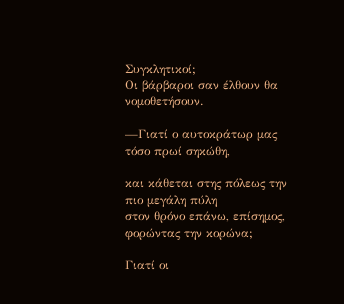Συγκλητικοί;
Οι βάρβαροι σαν έλθουν θα νομοθετήσουν.

—Γιατί ο αυτοκράτωρ μας τόσο πρωί σηκώθη,

και κάθεται στης πόλεως την πιο μεγάλη πύλη
στον θρόνο επάνω, επίσημος, φορώντας την κορώνα;

Γιατί οι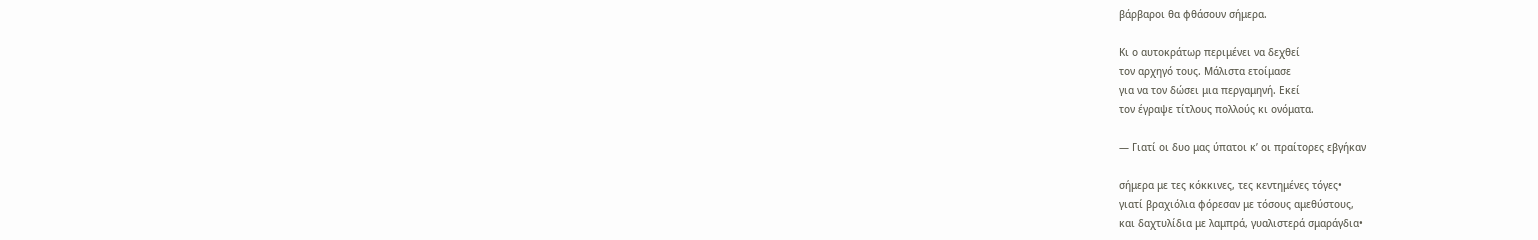βάρβαροι θα φθάσουν σήμερα.

Κι ο αυτοκράτωρ περιμένει να δεχθεί
τον αρχηγό τους. Μάλιστα ετοίμασε
για να τον δώσει μια περγαμηνή. Εκεί
τον έγραψε τίτλους πολλούς κι ονόματα.

— Γιατί οι δυο μας ύπατοι κ’ οι πραίτορες εβγήκαν

σήμερα με τες κόκκινες, τες κεντημένες τόγες•
γιατί βραχιόλια φόρεσαν με τόσους αμεθύστους,
και δαχτυλίδια με λαμπρά, γυαλιστερά σμαράγδια•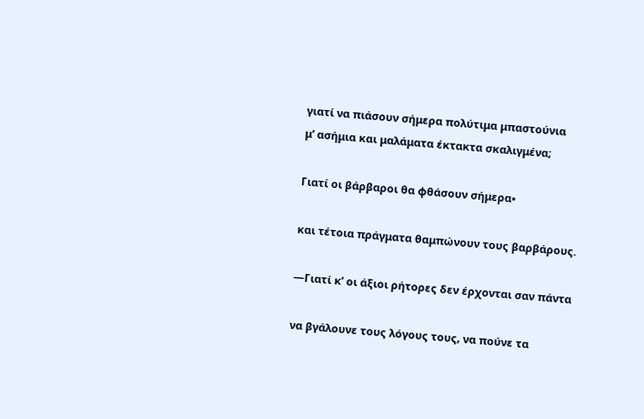γιατί να πιάσουν σήμερα πολύτιμα μπαστούνια
μ’ ασήμια και μαλάματα έκτακτα σκαλιγμένα;

Γιατί οι βάρβαροι θα φθάσουν σήμερα•

και τέτοια πράγματα θαμπώνουν τους βαρβάρους.

—Γιατί κ’ οι άξιοι ρήτορες δεν έρχονται σαν πάντα

να βγάλουνε τους λόγους τους, να πούνε τα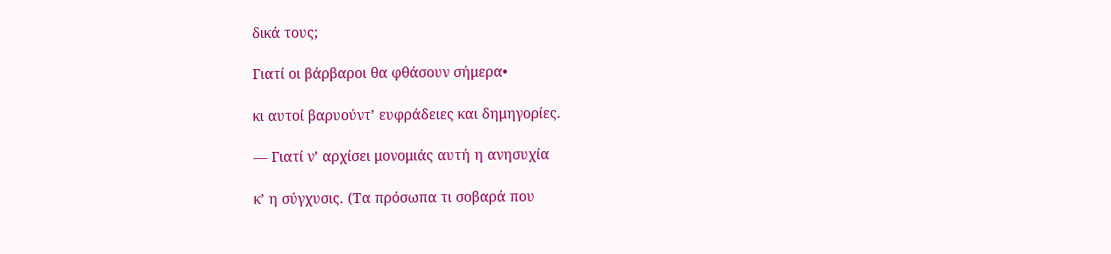δικά τους;

Γιατί οι βάρβαροι θα φθάσουν σήμερα•

κι αυτοί βαρυούντ’ ευφράδειες και δημηγορίες.

— Γιατί ν’ αρχίσει μονομιάς αυτή η ανησυχία

κ’ η σύγχυσις. (Τα πρόσωπα τι σοβαρά που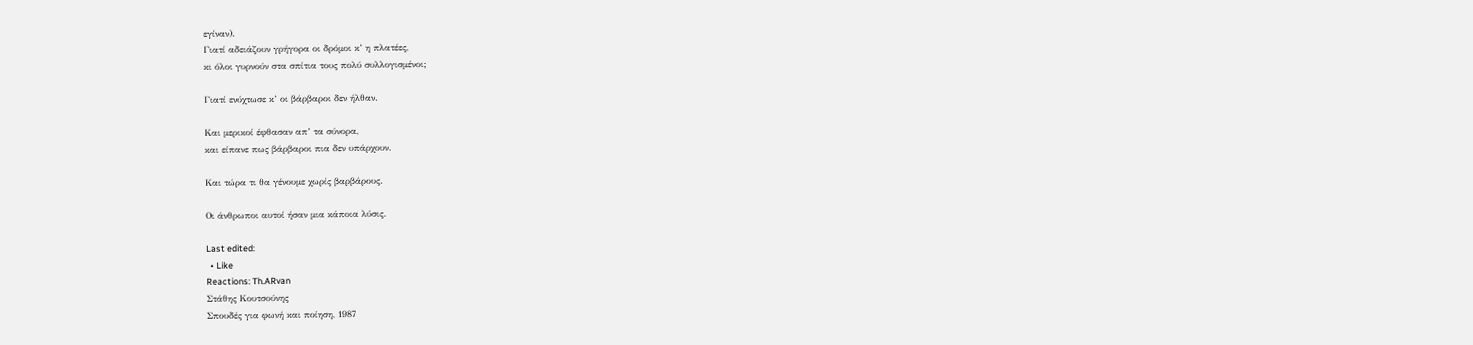εγίναν).
Γιατί αδειάζουν γρήγορα οι δρόμοι κ’ η πλατέες,
κι όλοι γυρνούν στα σπίτια τους πολύ συλλογισμένοι;

Γιατί ενύχτωσε κ’ οι βάρβαροι δεν ήλθαν.

Και μερικοί έφθασαν απ’ τα σύνορα,
και είπανε πως βάρβαροι πια δεν υπάρχουν.

Και τώρα τι θα γένουμε χωρίς βαρβάρους.

Οι άνθρωποι αυτοί ήσαν μια κάποια λύσις.

Last edited:
  • Like
Reactions: Th.ARvan
Στάθης Κουτσούνης
Σπουδές για φωνή και ποίηση, 1987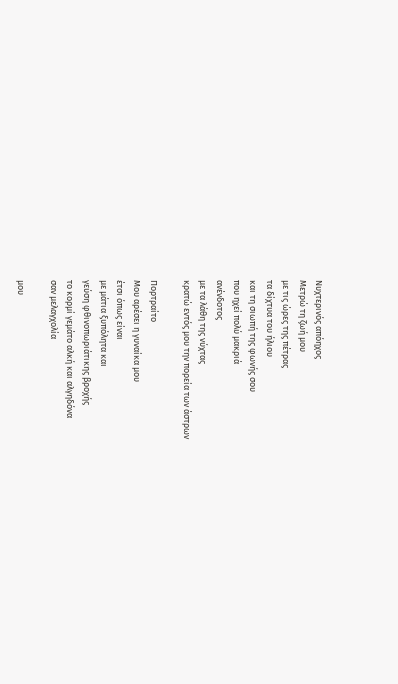Νυχτερινός απόηχος
Μετρώ τη ζωή μου
με τις ώρες της πέτρας
τα δίχτυα του ήλιου
και τη σιωπή της φωνής σου
που ηχεί πολύ μακριά
ανένδοτος
με τα λάθη της νύχτας
κρατώ εντός μου την πορεία των άστρων

Πορτραίτο
Μου αρέσει η γυναίκα μου
έτσι όπως είναι
με μάτια ξυπόλητα και
γεύση φθινοπωριάτικης βροχής
το κορμί γεμάτο αλκή και αλγηδόνα
σαν μελαγχολία

μου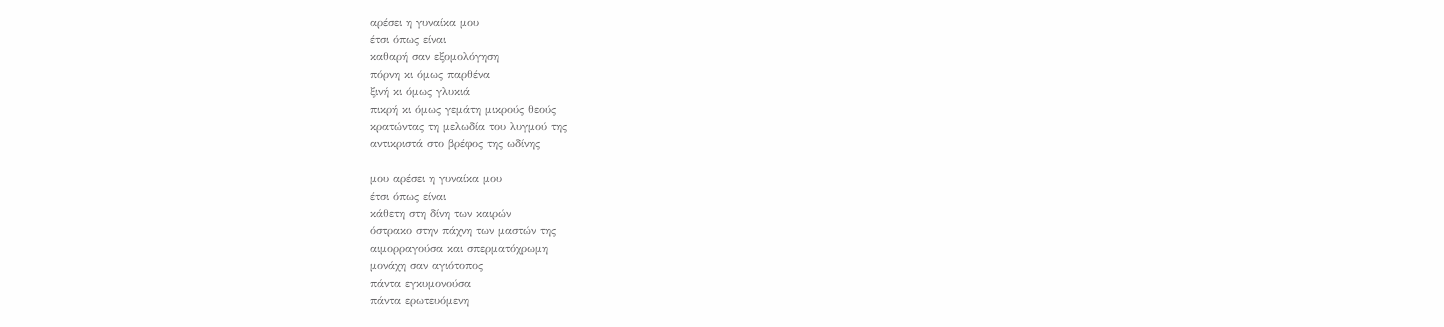αρέσει η γυναίκα μου
έτσι όπως είναι
καθαρή σαν εξομολόγηση
πόρνη κι όμως παρθένα
ξινή κι όμως γλυκιά
πικρή κι όμως γεμάτη μικρούς θεούς
κρατώντας τη μελωδία του λυγμού της
αντικριστά στο βρέφος της ωδίνης

μου αρέσει η γυναίκα μου
έτσι όπως είναι
κάθετη στη δίνη των καιρών
όστρακο στην πάχνη των μαστών της
αιμορραγούσα και σπερματόχρωμη
μονάχη σαν αγιότοπος
πάντα εγκυμονούσα
πάντα ερωτευόμενη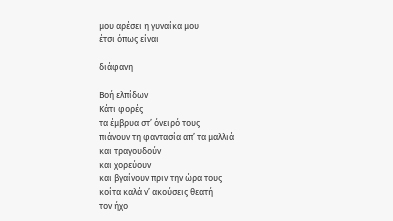μου αρέσει η γυναίκα μου
έτσι όπως είναι

διάφανη

Βοή ελπίδων
Κάτι φορές
τα έμβρυα στ’ όνειρό τους
πιάνουν τη φαντασία απ’ τα μαλλιά
και τραγουδούν
και χορεύουν
και βγαίνουν πριν την ώρα τους
κοίτα καλά ν’ ακούσεις θεατή
τον ήχο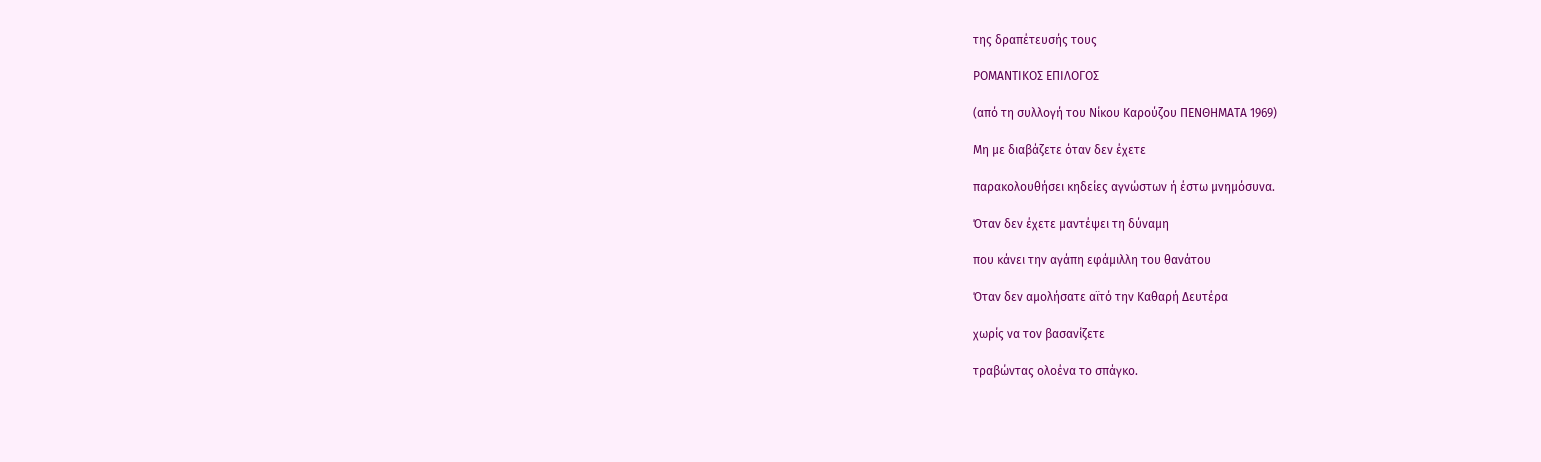της δραπέτευσής τους

ΡΟΜΑΝΤΙΚΟΣ ΕΠΙΛΟΓΟΣ

(από τη συλλογή του Νίκου Καρούζου ΠΕΝΘΗΜΑΤΑ 1969)

Μη με διαβάζετε όταν δεν έχετε

παρακολουθήσει κηδείες αγνώστων ή έστω μνημόσυνα.

Όταν δεν έχετε μαντέψει τη δύναμη

που κάνει την αγάπη εφάμιλλη του θανάτου

Όταν δεν αμολήσατε αϊτό την Καθαρή Δευτέρα

χωρίς να τον βασανίζετε

τραβώντας ολοένα το σπάγκο.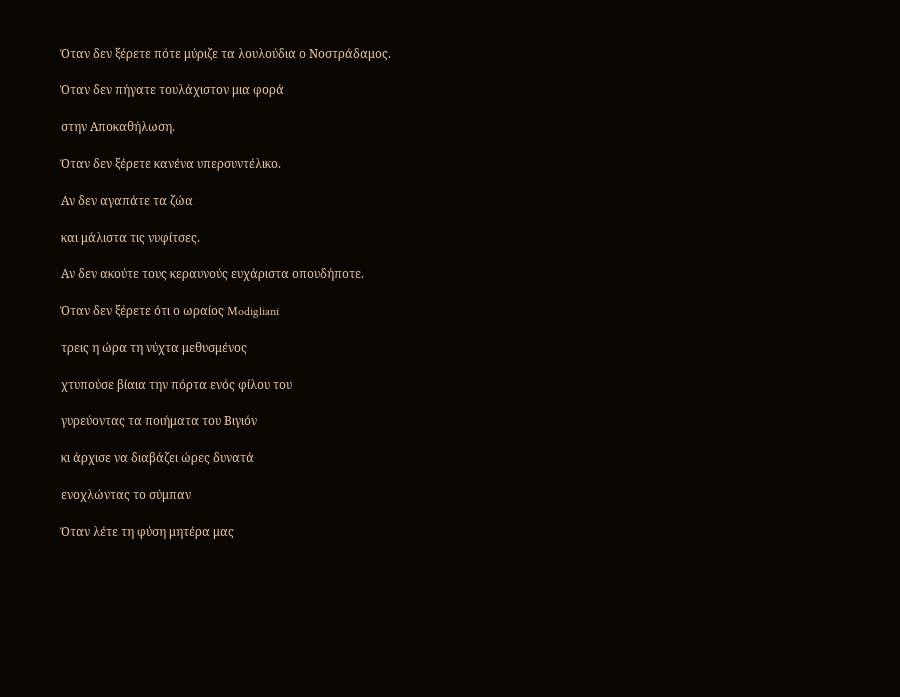Όταν δεν ξέρετε πότε μύριζε τα λουλούδια ο Νοστράδαμος.

Όταν δεν πήγατε τουλάχιστον μια φορά

στην Αποκαθήλωση.

Όταν δεν ξέρετε κανένα υπερσυντέλικο.

Αν δεν αγαπάτε τα ζώα

και μάλιστα τις νυφίτσες.

Αν δεν ακούτε τους κεραυνούς ευχάριστα οπουδήποτε.

Όταν δεν ξέρετε ότι ο ωραίος Modigliani

τρεις η ώρα τη νύχτα μεθυσμένος

χτυπούσε βίαια την πόρτα ενός φίλου του

γυρεύοντας τα ποιήματα του Βιγιόν

κι άρχισε να διαβάζει ώρες δυνατά

ενοχλώντας το σύμπαν

Όταν λέτε τη φύση μητέρα μας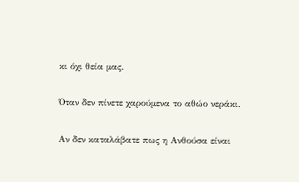κι όχι θεία μας.

Όταν δεν πίνετε χαρούμενα το αθώο νεράκι.

Αν δεν καταλάβατε πως η Ανθούσα είναι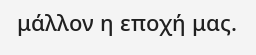μάλλον η εποχή μας.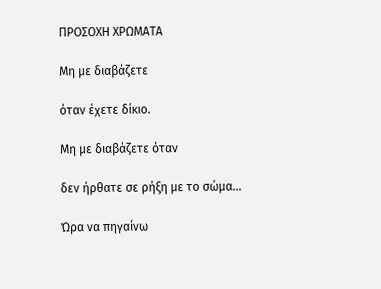ΠΡΟΣΟΧΗ ΧΡΩΜΑΤΑ

Μη με διαβάζετε

όταν έχετε δίκιο.

Μη με διαβάζετε όταν

δεν ήρθατε σε ρήξη με το σώμα...

Ώρα να πηγαίνω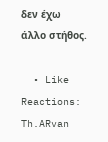δεν έχω άλλο στήθος.

  • Like
Reactions: Th.ARvan